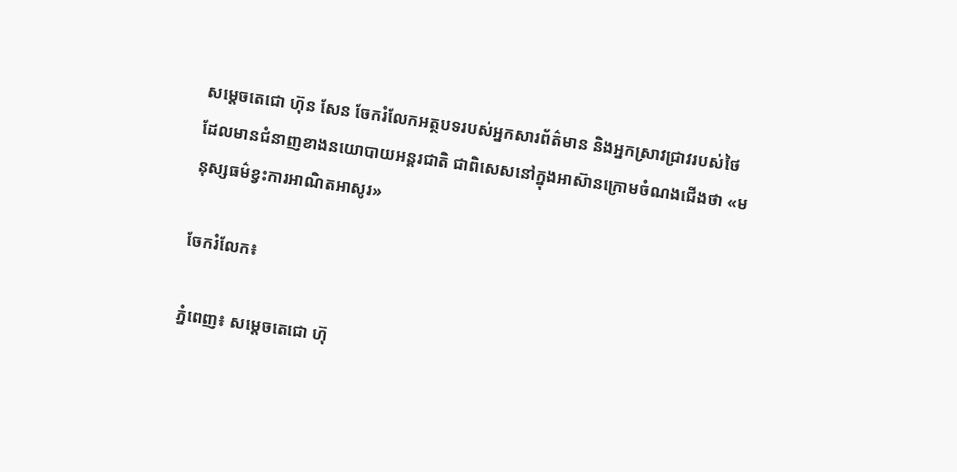សម្តេចតេជោ ហ៊ុន សែន ចែករំលែកអត្ថបទរបស់អ្នកសារព័ត៌មាន និងអ្នកស្រាវជ្រាវរបស់ថៃ ដែលមានជំនាញខាងនយោបាយអន្តរជាតិ ជាពិសេសនៅក្នុងអាស៊ានក្រោមចំណងជើងថា «មនុស្សធម៌ខ្វះការអាណិតអាសូរ»

ចែករំលែក៖

ភ្នំពេញ៖ សម្តេចតេជោ ហ៊ុ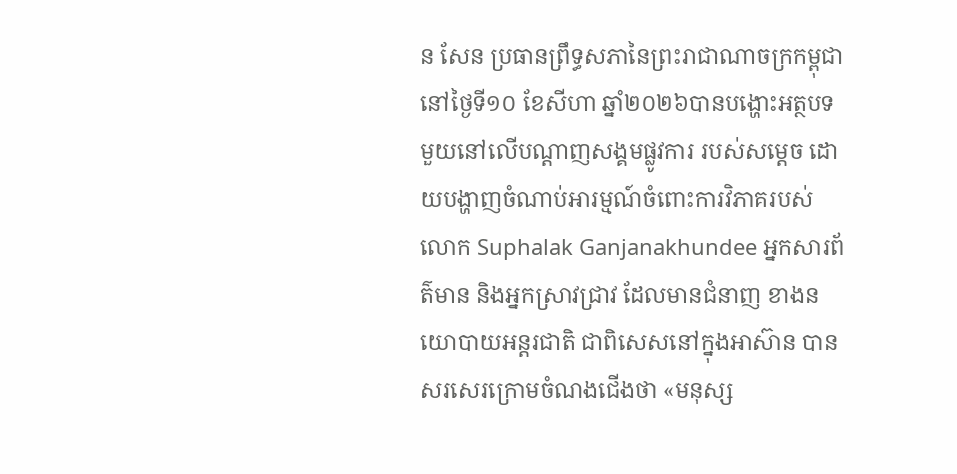ន សែន ប្រធានព្រឹទ្ធសភានៃព្រះរាជាណាចក្រកម្ពុជា នៅថ្ងៃទី១០ ខែសីហា ឆ្នាំ២០២៦បានបង្ហោះអត្ថបទមួយនៅលើបណ្តាញសង្គមផ្លូវការ របស់សម្តេច ដោយបង្ហាញចំណាប់អារម្មណ៍ចំពោះការវិភាគរបស់ លោក Suphalak Ganjanakhundee អ្នកសារព័ត៌មាន និងអ្នកស្រាវជ្រាវ ដែលមានជំនាញ ខាងនយោបាយអន្តរជាតិ ជាពិសេសនៅក្នុងអាស៊ាន បានសរសេរក្រោមចំណងជើងថា «មនុស្ស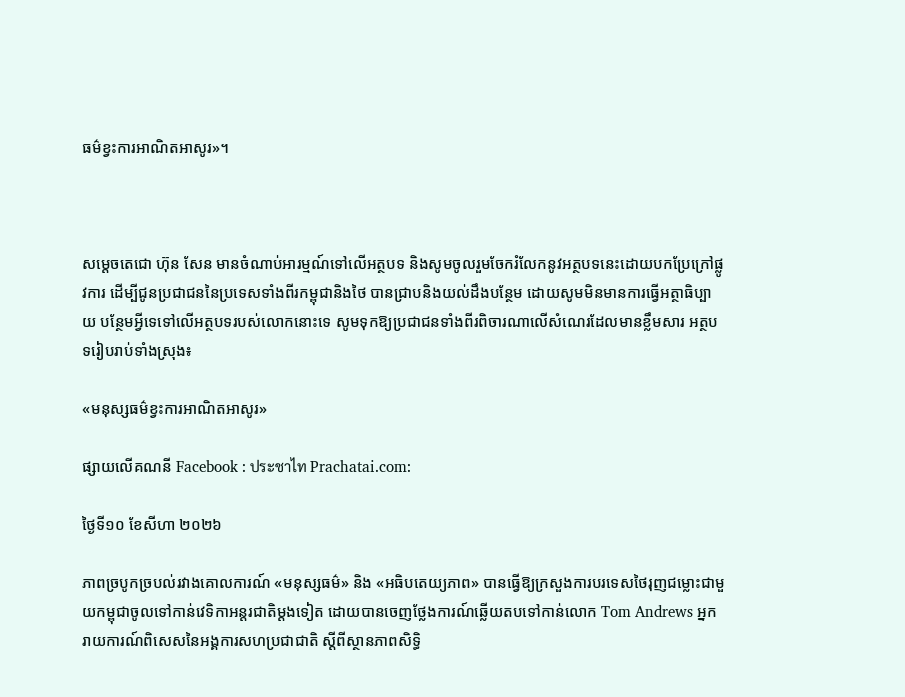ធម៌ខ្វះការអាណិតអាសូរ»។



សម្តេចតេជោ ហ៊ុន សែន មានចំណាប់អារម្មណ៍ទៅលើអត្ថបទ និងសូមចូលរួមចែករំលែកនូវអត្ថបទនេះដោយបកប្រែក្រៅផ្លូវការ ដើម្បីជូនប្រជាជននៃប្រទេសទាំងពីរកម្ពុជានិងថៃ បានជ្រាបនិងយល់ដឹងបន្ថែម ដោយសូមមិនមានការធ្វើអត្ថាធិប្បាយ បន្ថែមអ្វីទេទៅលើអត្ថបទរបស់លោកនោះទេ សូមទុកឱ្យប្រជាជនទាំងពីរពិចារណាលើសំណេរដែលមានខ្លឹមសារ អត្ថបទរៀបរាប់ទាំងស្រុង៖

«មនុស្សធម៌ខ្វះការអាណិតអាសូរ»

ផ្សាយលើគណនី Facebook : ประชาไท Prachatai.com:

ថ្ងៃទី១០ ខែសីហា ២០២៦

ភាពច្របូកច្របល់រវាងគោលការណ៍ «មនុស្សធម៌» និង «អធិបតេយ្យភាព» បានធ្វើឱ្យក្រសួងការបរទេសថៃរុញជម្លោះជាមួយកម្ពុជាចូលទៅកាន់វេទិកាអន្តរជាតិម្តងទៀត ដោយបានចេញថ្លែងការណ៍ឆ្លើយតបទៅកាន់លោក Tom Andrews អ្នករាយការណ៍ពិសេសនៃអង្គការសហប្រជាជាតិ ស្ដីពីស្ថានភាពសិទ្ធិ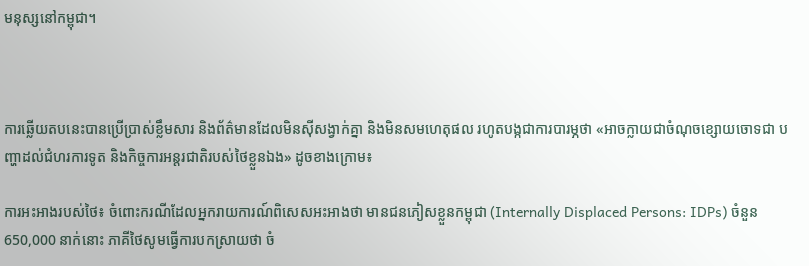មនុស្សនៅកម្ពុជា។



ការឆ្លើយតបនេះបានប្រើប្រាស់ខ្លឹមសារ និងព័ត៌មានដែលមិនស៊ីសង្វាក់គ្នា និងមិនសមហេតុផល រហូតបង្កជាការបារម្ភថា «អាចក្លាយជាចំណុចខ្សោយចោទជា បញ្ហាដល់ជំហរការទូត និងកិច្ចការអន្តរជាតិរបស់ថៃខ្លួនឯង» ដូចខាងក្រោម៖

ការអះអាងរបស់ថៃ៖ ចំពោះករណីដែលអ្នករាយការណ៍ពិសេសអះអាងថា មានជនភៀសខ្លួនកម្ពុជា (Internally Displaced Persons: IDPs) ចំនួន 650,000 នាក់នោះ ភាគីថៃសូមធ្វើការបកស្រាយថា ចំ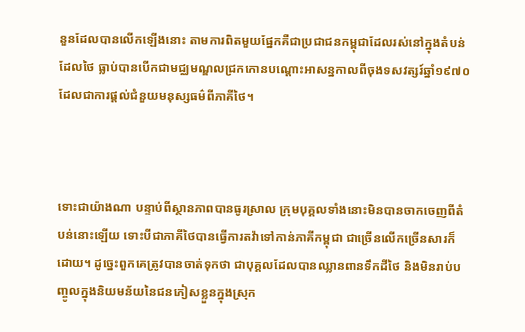នួនដែលបានលើកឡើងនោះ តាមការពិតមួយផ្នែកគឺជាប្រជាជនកម្ពុជាដែលរស់នៅក្នុងតំបន់ដែលថៃ ធ្លាប់បានបើកជាមជ្ឈមណ្ឌលជ្រកកោនបណ្តោះអាសន្នកាលពីចុងទសវត្សរ៍ឆ្នាំ១៩៧០ ដែលជាការផ្តល់ជំនួយមនុស្សធម៌ពីភាគីថៃ។



ទោះជាយ៉ាងណា បន្ទាប់ពីស្ថានភាពបានធូរស្រាល ក្រុមបុគ្គលទាំងនោះមិនបានចាកចេញពីតំបន់នោះឡើយ ទោះបីជាភាគីថៃបានធ្វើការតវ៉ាទៅកាន់ភាគីកម្ពុជា ជាច្រើនលើកច្រើនសារក៏ដោយ។ ដូច្នេះពួកគេត្រូវបានចាត់ទុកថា ជាបុគ្គលដែលបានឈ្លានពានទឹកដីថៃ និងមិនរាប់បញ្ចូលក្នុងនិយមន័យនៃជនភៀសខ្លួនក្នុងស្រុក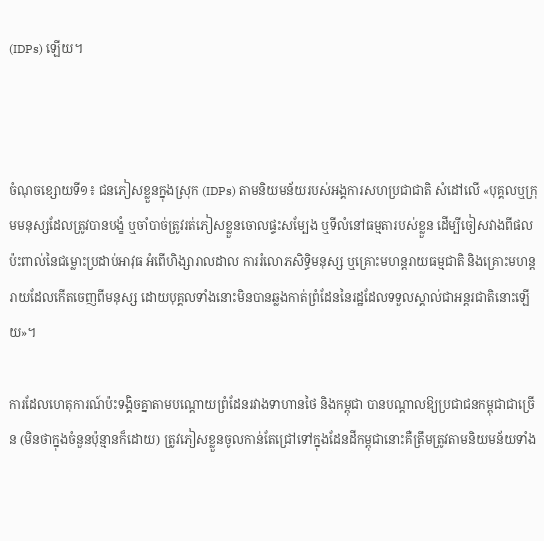(IDPs) ឡើយ។



ចំណុចខ្សោយទី១៖ ជនភៀសខ្លួនក្នុងស្រុក (IDPs) តាមនិយមន័យរបស់អង្គការសហប្រជាជាតិ សំដៅលើ «បុគ្គលឬក្រុមមនុស្សដែលត្រូវបានបង្ខំ ឬចាំបាច់ត្រូវរត់ភៀសខ្លួនចោលផ្ទះសម្បែង ឬទីលំនៅធម្មតារបស់ខ្លួន ដើម្បីចៀសវាងពីផលប៉ះពាល់នៃជម្លោះប្រដាប់អាវុធ អំពើហិង្សារាលដាល ការរំលោភសិទ្ធិមនុស្ស ឬគ្រោះមហន្តរាយធម្មជាតិ និងគ្រោះមហន្តរាយដែលកើតចេញពីមនុស្ស ដោយបុគ្គលទាំងនោះមិនបានឆ្លងកាត់ព្រំដែននៃរដ្ឋដែលទទួលស្គាល់ជាអន្តរជាតិនោះឡើយ»។

ការដែលហេតុការណ៍ប៉ះទង្គិចគ្នាតាមបណ្ដោយព្រំដែនរវាងទាហានថៃ និងកម្ពុជា បានបណ្តាលឱ្យប្រជាជនកម្ពុជាជាច្រើន (មិនថាក្នុងចំនួនប៉ុន្មានក៏ដោយ) ត្រូវភៀសខ្លួនចូលកាន់តែជ្រៅទៅក្នុងដែនដីកម្ពុជានោះគឺត្រឹមត្រូវតាមនិយមន័យទាំង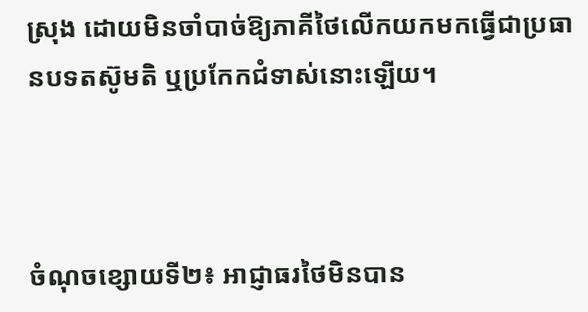ស្រុង ដោយមិនចាំបាច់ឱ្យភាគីថៃលើកយកមកធ្វើជាប្រធានបទតស៊ូមតិ ឬប្រកែកជំទាស់នោះឡើយ។



ចំណុចខ្សោយទី២៖ អាជ្ញាធរថៃមិនបាន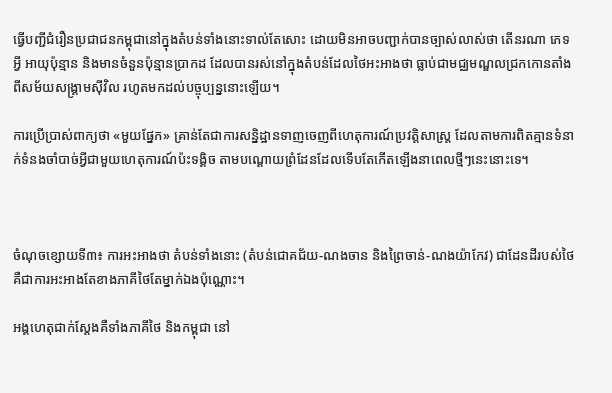ធ្វើបញ្ជីជំរឿនប្រជាជនកម្ពុជានៅក្នុងតំបន់ទាំងនោះទាល់តែសោះ ដោយមិនអាចបញ្ជាក់បានច្បាស់លាស់ថា តើនរណា ភេទអ្វី អាយុប៉ុន្មាន និងមានចំនួនប៉ុន្មានប្រាកដ ដែលបានរស់នៅក្នុងតំបន់ដែលថៃអះអាងថា ធ្លាប់ជាមជ្ឈមណ្ឌលជ្រកកោនតាំងពីសម័យសង្គ្រាមស៊ីវិល រហូតមកដល់បច្ចុប្បន្ននោះឡើយ។

ការប្រើប្រាស់ពាក្យថា «មួយផ្នែក» គ្រាន់តែជាការសន្និដ្ឋានទាញចេញពីហេតុការណ៍ប្រវត្តិសាស្ត្រ ដែលតាមការពិតគ្មានទំនាក់ទំនងចាំបាច់អ្វីជាមួយហេតុការណ៍ប៉ះទង្គិច តាមបណ្ដោយព្រំដែនដែលទើបតែកើតឡើងនាពេលថ្មីៗនេះនោះទេ។



ចំណុចខ្សោយទី៣៖ ការអះអាងថា តំបន់ទាំងនោះ (តំបន់ជោគជ័យ-ណងចាន និងព្រៃចាន់-ណងយ៉ាកែវ) ជាដែនដីរបស់ថៃ គឺជាការអះអាងតែខាងភាគីថៃតែម្នាក់ឯងប៉ុណ្ណោះ។

អង្គហេតុជាក់ស្តែងគឺទាំងភាគីថៃ និងកម្ពុជា នៅ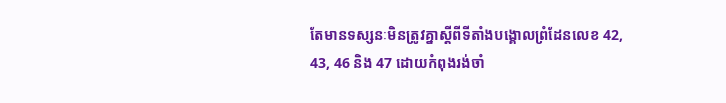តែមានទស្សនៈមិនត្រូវគ្នាស្តីពីទីតាំងបង្គោលព្រំដែនលេខ 42, 43, 46 និង 47 ដោយកំពុងរង់ចាំ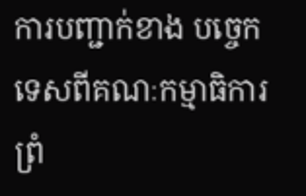ការបញ្ជាក់ខាង បច្ចេកទេសពីគណៈកម្មាធិការព្រំ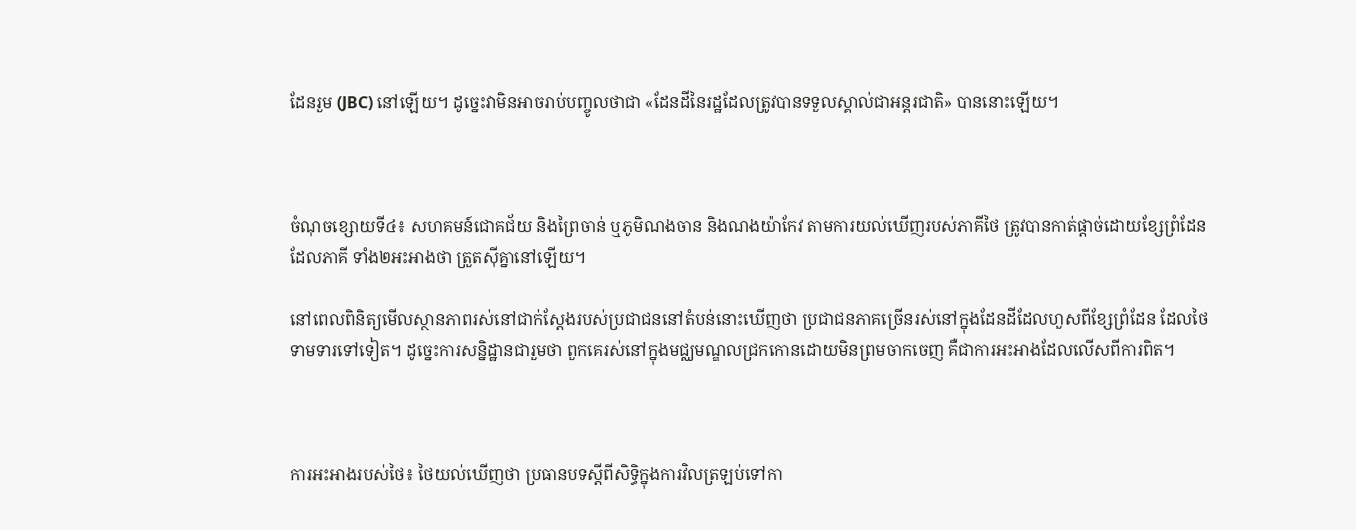ដែនរួម (JBC) នៅឡើយ។ ដូច្នេះវាមិនអាចរាប់បញ្ចូលថាជា «ដែនដីនៃរដ្ឋដែលត្រូវបានទទួលស្គាល់ជាអន្តរជាតិ» បាននោះឡើយ។



ចំណុចខ្សោយទី៤៖ សហគមន៍ជោគជ័យ និងព្រៃចាន់ ឬភូមិណងចាន និងណងយ៉ាកែវ តាមការយល់ឃើញរបស់ភាគីថៃ ត្រូវបានកាត់ផ្តាច់ដោយខ្សែព្រំដែនដែលភាគី ទាំង២អះអាងថា ត្រួតស៊ីគ្នានៅឡើយ។

នៅពេលពិនិត្យមើលស្ថានភាពរស់នៅជាក់ស្តែងរបស់ប្រជាជននៅតំបន់នោះឃើញថា ប្រជាជនភាគច្រើនរស់នៅក្នុងដែនដីដែលហួសពីខ្សែព្រំដែន ដែលថៃទាមទារទៅទៀត។ ដូច្នេះការសន្និដ្ឋានជារួមថា ពួកគេរស់នៅក្នុងមជ្ឈមណ្ឌលជ្រកកោនដោយមិនព្រមចាកចេញ គឺជាការអះអាងដែលលើសពីការពិត។



ការអះអាងរបស់ថៃ៖ ថៃយល់ឃើញថា ប្រធានបទស្តីពីសិទ្ធិក្នុងការវិលត្រឡប់ទៅកា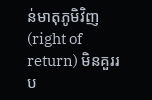ន់មាតុភូមិវិញ (right of return) មិនគួររប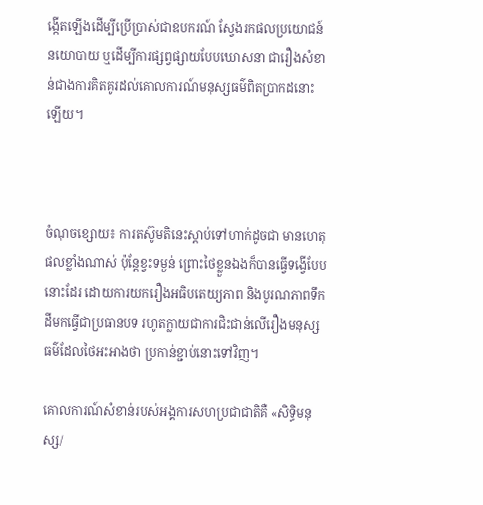ង្កើតឡើងដើម្បីប្រើប្រាស់ជាឧបករណ៍ ស្វែងរកផលប្រយោជន៍នយោបាយ ឬដើម្បីការផ្សព្វផ្សាយបែបឃោសនា ជារឿងសំខាន់ជាងការគិតគូរដល់គោលការណ៍មនុស្សធម៌ពិតប្រាកដនោះឡើយ។



ចំណុចខ្សោយ៖ ការតស៊ូមតិនេះស្តាប់ទៅហាក់ដូចជា មានហេតុផលខ្លាំងណាស់ ប៉ុន្តែខ្វះទម្ងន់ ព្រោះថៃខ្លួនឯងក៏បានធ្វើទង្វើបែបនោះដែរ ដោយការយករឿងអធិបតេយ្យភាព និងបូរណភាពទឹកដីមកធ្វើជាប្រធានបទ រហូតក្លាយជាការជិះជាន់លើរឿងមនុស្សធម៌ដែលថៃអះអាងថា ប្រកាន់ខ្ជាប់នោះទៅវិញ។

គោលការណ៍សំខាន់របស់អង្គការសហប្រជាជាតិគឺ «សិទ្ធិមនុស្ស/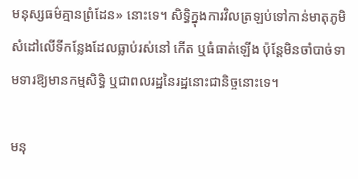មនុស្សធម៌គ្មានព្រំដែន» នោះទេ។ សិទ្ធិក្នុងការវិលត្រឡប់ទៅកាន់មាតុភូមិ សំដៅលើទីកន្លែងដែលធ្លាប់រស់នៅ កើត ឬធំធាត់ឡើង ប៉ុន្តែមិនចាំបាច់ទាមទារឱ្យមានកម្មសិទ្ធិ ឬជាពលរដ្ឋនៃរដ្ឋនោះជានិច្ចនោះទេ។

មនុ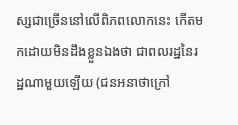ស្សជាច្រើននៅលើពិភពលោកនេះ កើតមកដោយមិនដឹងខ្លួនឯងថា ជាពលរដ្ឋនៃរដ្ឋណាមួយឡើយ (ជនអនាថាក្រៅ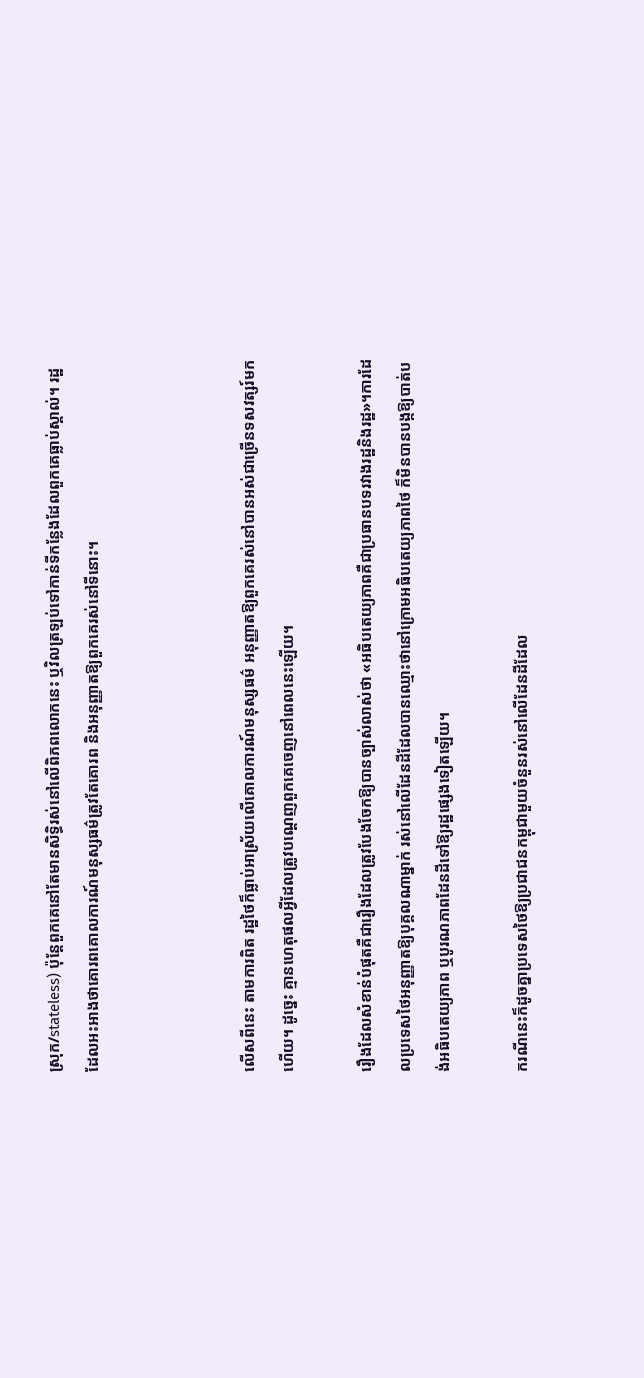ស្រុក/stateless) ប៉ុន្តែពួកគេនៅតែមានសិទ្ធិរស់នៅលើពិភពលោកនេះ ឬវិលត្រឡប់ទៅកាន់ទីកន្លែងដែលពួកគេធ្លាប់ស្គាល់។ រដ្ឋដែលអះអាងថាគោរពគោលការណ៍មនុស្សធម៌ត្រូវតែគោរព និងអនុញ្ញាតឱ្យពួកគេរស់នៅទីនោះ។



លើសពីនេះ តាមការពិត រដ្ឋថៃក៏ធ្លាប់អាស្រ័យលើគោលការណ៍មនុស្សធម៌ អនុញ្ញាតឱ្យពួកគេរស់នៅបានអស់ជាច្រើនទសវត្សរ៍មកហើយ។ ដូច្នេះ គ្មានហេតុផលអ្វីដែលត្រូវបណ្ដេញពួកគេចេញនៅពេលនេះឡើយ។

រឿងដែលសំខាន់បំផុតគឺជារឿងដែលត្រូវបែងចែកឱ្យបានច្បាស់លាស់ថា «អធិបតេយ្យភាពគឺជាប្រធានបទរវាងរដ្ឋនិងរដ្ឋ»។ការដែលប្រទេសថៃអនុញ្ញាតឱ្យបុគ្គលណាម្នាក់ រស់នៅលើដែនដីដែលបានឈ្មោះថានៅក្រោមអធិបតេយ្យភាពថៃ ក៏មិនបានបង្កឱ្យបាត់បង់អធិបតេយ្យភាព ឬបូរណភាពដែនដីទៅឱ្យរដ្ឋផ្សេងទៀតឡើយ។

ករណីនេះក៏ដូចគ្នាប្រទេសថៃឱ្យប្រជាជនកម្ពុជាមួយចំនួនរស់នៅលើដែនដីដែល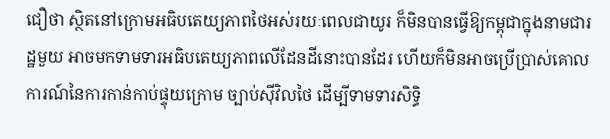ជឿថា ស្ថិតនៅក្រោមអធិបតេយ្យភាពថៃអស់រយៈពេលជាយូរ ក៏មិនបានធ្វើឱ្យកម្ពុជាក្នុងនាមជារដ្ឋមួយ អាចមកទាមទារអធិបតេយ្យភាពលើដែនដីនោះបានដែរ ហើយក៏មិនអាចប្រើប្រាស់គោលការណ៍នៃការកាន់កាប់ផ្ទុយក្រោម ច្បាប់ស៊ីវិលថៃ ដើម្បីទាមទារសិទ្ធិ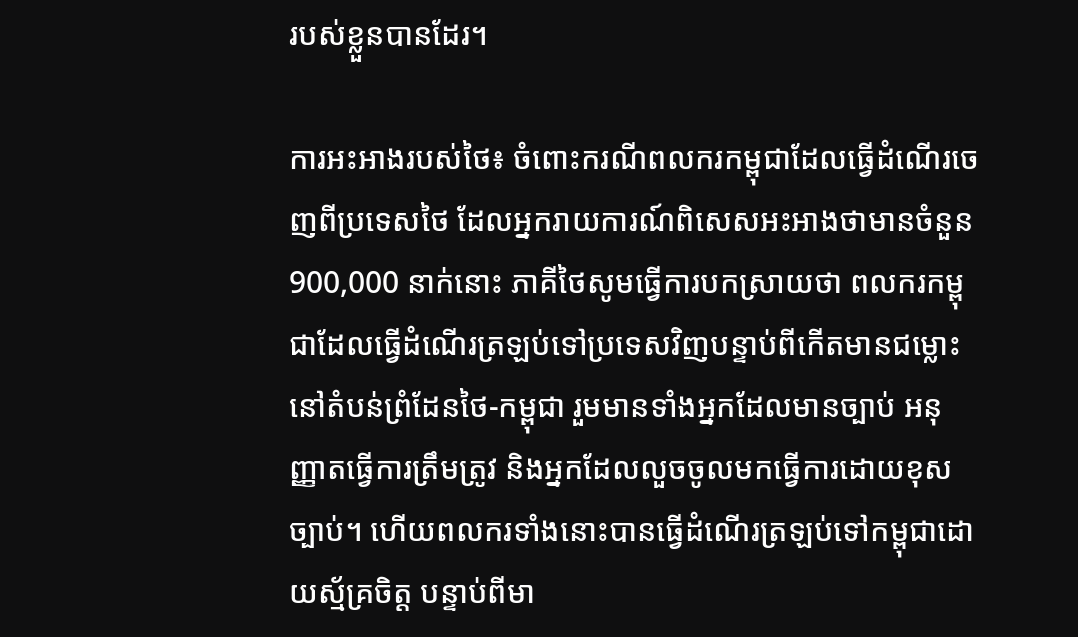របស់ខ្លួនបានដែរ។

ការអះអាងរបស់ថៃ៖ ចំពោះករណីពលករកម្ពុជាដែលធ្វើដំណើរចេញពីប្រទេសថៃ ដែលអ្នករាយការណ៍ពិសេសអះអាងថាមានចំនួន 900,000 នាក់នោះ ភាគីថៃសូមធ្វើការបកស្រាយថា ពលករកម្ពុជាដែលធ្វើដំណើរត្រឡប់ទៅប្រទេសវិញបន្ទាប់ពីកើតមានជម្លោះនៅតំបន់ព្រំដែនថៃ-កម្ពុជា រួមមានទាំងអ្នកដែលមានច្បាប់ អនុញ្ញាតធ្វើការត្រឹមត្រូវ និងអ្នកដែលលួចចូលមកធ្វើការដោយខុសច្បាប់។ ហើយពលករទាំងនោះបានធ្វើដំណើរត្រឡប់ទៅកម្ពុជាដោយស្ម័គ្រចិត្ត បន្ទាប់ពីមា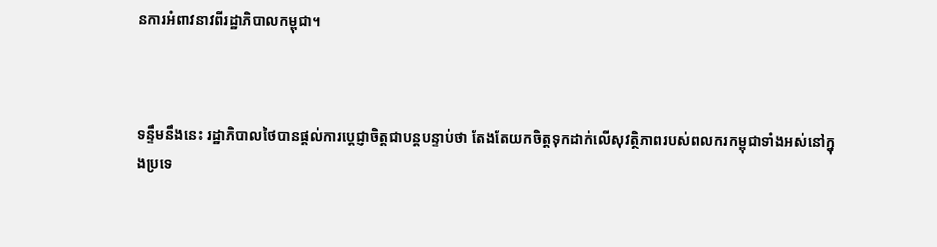នការអំពាវនាវពីរដ្ឋាភិបាលកម្ពុជា។



ទន្ទឹមនឹងនេះ រដ្ឋាភិបាលថៃបានផ្តល់ការប្តេជ្ញាចិត្តជាបន្តបន្ទាប់ថា តែងតែយកចិត្តទុកដាក់លើសុវត្ថិភាពរបស់ពលករកម្ពុជាទាំងអស់នៅក្នុងប្រទេ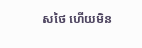សថៃ ហើយមិន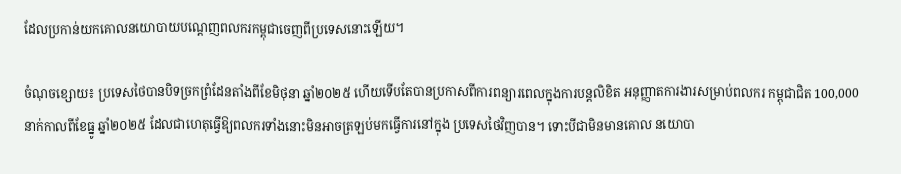ដែលប្រកាន់យកគោលនយោបាយបណ្តេញពលករកម្ពុជាចេញពីប្រទេសនោះឡើយ។

ចំណុចខ្សោយ៖ ប្រទេសថៃបានបិទច្រកព្រំដែនតាំងពីខែមិថុនា ឆ្នាំ២០២៥ ហើយទើបតែបានប្រកាសពីការពន្យារពេលក្នុងការបន្តលិខិត អនុញ្ញាតការងារសម្រាប់ពលករ កម្ពុជាជិត 100,000 នាក់កាលពីខែធ្នូ ឆ្នាំ២០២៥ ដែលជាហេតុធ្វើឱ្យពលករទាំងនោះមិនអាចត្រឡប់មកធ្វើការនៅក្នុង ប្រទេសថៃវិញបាន។ ទោះបីជាមិនមានគោល នយោបា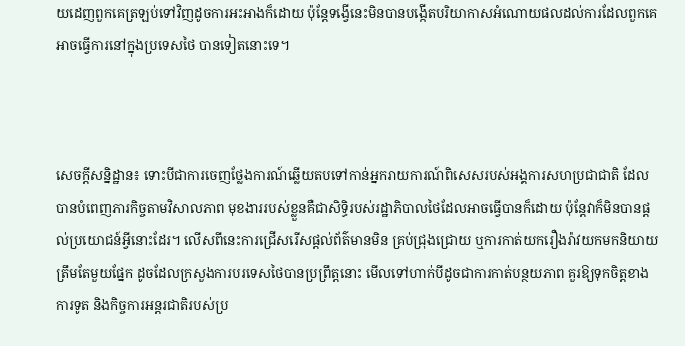យដេញពួកគេត្រឡប់ទៅវិញដូចការអះអាងក៏ដោយ ប៉ុន្តែទង្វើនេះមិនបានបង្កើតបរិយាកាសអំណោយផលដល់ការដែលពួកគេអាចធ្វើការនៅក្នុងប្រទេសថៃ បានទៀតនោះទេ។



សេចក្តីសន្និដ្ឋាន៖ ទោះបីជាការចេញថ្លែងការណ៍ឆ្លើយតបទៅកាន់អ្នករាយការណ៍ពិសេសរបស់អង្គការសហប្រជាជាតិ ដែលបានបំពេញភារកិច្ចតាមវិសាលភាព មុខងាររបស់ខ្លួនគឺជាសិទ្ធិរបស់រដ្ឋាភិបាលថៃដែលអាចធ្វើបានក៏ដោយ ប៉ុន្តែវាក៏មិនបានផ្តល់ប្រយោជន៍អ្វីនោះដែរ។ លើសពីនេះការជ្រើសរើសផ្តល់ព័ត៌មានមិន គ្រប់ជ្រុងជ្រោយ ឬការកាត់យករឿងរ៉ាវយកមកនិយាយត្រឹមតែមួយផ្នែក ដូចដែលក្រសួងការបរទេសថៃបានប្រព្រឹត្តនោះ មើលទៅហាក់បីដូចជាការកាត់បន្ថយភាព គួរឱ្យទុកចិត្តខាងការទូត និងកិច្ចការអន្តរជាតិរបស់ប្រ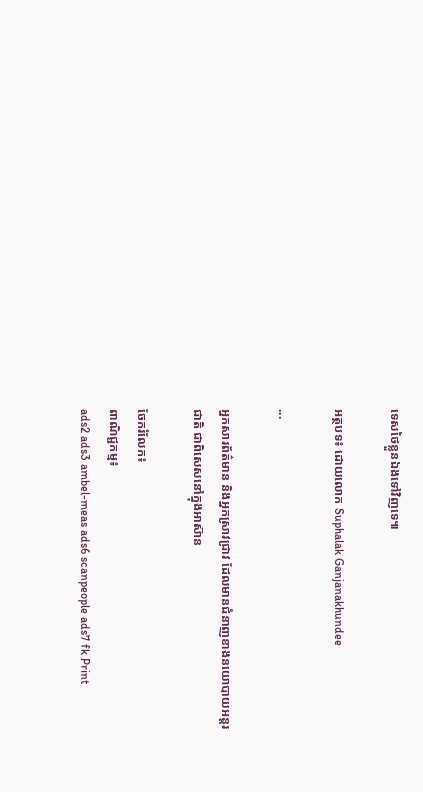ទេសថៃខ្លួនឯងទៅវិញទេ៕

អត្ថបទ៖ ដោយលោក Suphalak Ganjanakhundee

...

អ្នកសារព័ត៌មាន និងអ្នកស្រាវជ្រាវ ដែលមានជំនាញខាងនយោបាយអន្តរជាតិ ជាពិសេសនៅក្នុងអាស៊ាន

ចែករំលែក៖
ពាណិជ្ជកម្ម៖
ads2 ads3 ambel-meas ads6 scanpeople ads7 fk Print